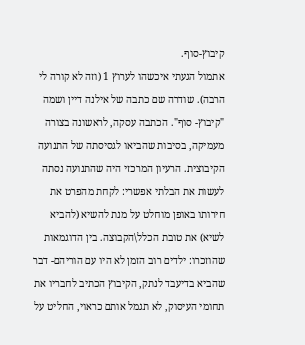קיבוץ-סוף.
אתמול הגעתי איכשהו לערוץ 1 (וזה לא קורה לי הרבה). שודרה שם כתבה של אילנה דיין ושמה "קיבוץ- סוף". הכתבה עסקה, לראשונה בצורה מעמיקה, בסיבות שהביאו לגסיסתה של התנועה הקיבוצית. הרעיון המרכזי היה שהתנועה נסתה לעשות את הבלתי אפשרי: לקחת מהפרט את חירותו באופן מוחלט על מנת להשיא (להביא לשיא) את טובת הכלל\הקבוצה. בין הדוגמאות שהוזכרו: ילדים רוב הזמן לא היו עם הוריהם- דבר שהביא בדיעבד לנתק, הקיבוץ הכתיב לחבריו את תחומי העיסוק, לא תגמל אותם כראוי, החליט על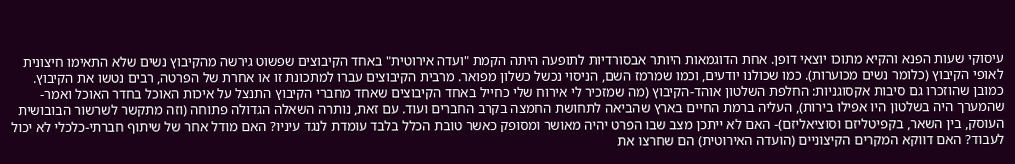עיסוקי שעות הפנא והקיא מתוכו יוצאי דופן. אחת הדוגמאות היותר אבסורדיות לתופעה היתה הקמת "ועדה אירוטית" באחד הקיבוצים שפשוט גירשה מהקיבוץ נשים שלא התאימו חיצונית לאופי הקיבוץ (כלומר נשים מכוערות). כמו שכולנו יודעים, וכמו שמרמז השם, הניסוי נכשל כשלון מפואר. מרבית הקיבוצים עברו למתכונת זו או אחרת של הפרטה, רבים נטשו את הקיבוץ. כמובן שהוזכרו גם סיבות אקסוגניות: החלפת השלטון אוהד-הקיבוץ (מה שמזכיר לי אירוח שלי כחייל באחד הקיבוצים שאחד מחברי הקיבוץ התנצל על איכות האוכל בחדר האוכל ואמר- שהמערך היה בשלטון היו אפילו בירות), העליה ברמת החיים בארץ שהביאה לתחושת החמצה בקרב החברים ועוד. עם זאת, נותרה השאלה הגדולה פתוחה (וזה מתקשר לשרשור הבובושית העוסק, בין השאר, בקפיטליזם וסוציאליזם)- האם לא ייתכן מצב שבו הפרט יהיה מאושר ומסופק כאשר טובת הכלל בלבד עומדת לנגד עיניו? האם מודל אחר של שיתוף חברתי-כלכלי לא יכול לעבוד? האם דווקא המקרים הקיצוניים (הועדה האירוטית) הם שחרצו את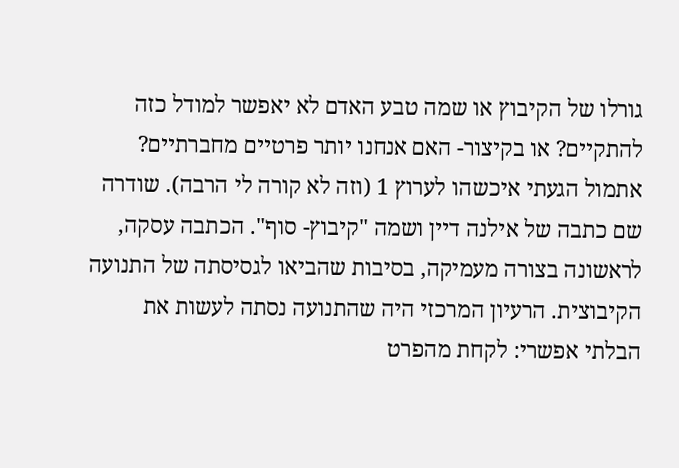גורלו של הקיבוץ או שמה טבע האדם לא יאפשר למודל כזה להתקיים? או בקיצור- האם אנחנו יותר פרטיים מחברתיים?
אתמול הגעתי איכשהו לערוץ 1 (וזה לא קורה לי הרבה). שודרה שם כתבה של אילנה דיין ושמה "קיבוץ- סוף". הכתבה עסקה, לראשונה בצורה מעמיקה, בסיבות שהביאו לגסיסתה של התנועה הקיבוצית. הרעיון המרכזי היה שהתנועה נסתה לעשות את הבלתי אפשרי: לקחת מהפרט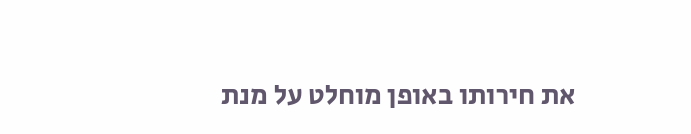את חירותו באופן מוחלט על מנת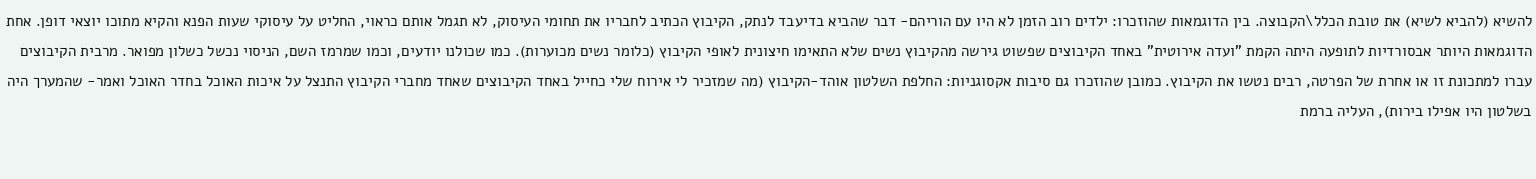להשיא (להביא לשיא) את טובת הכלל\הקבוצה. בין הדוגמאות שהוזכרו: ילדים רוב הזמן לא היו עם הוריהם- דבר שהביא בדיעבד לנתק, הקיבוץ הכתיב לחבריו את תחומי העיסוק, לא תגמל אותם כראוי, החליט על עיסוקי שעות הפנא והקיא מתוכו יוצאי דופן. אחת הדוגמאות היותר אבסורדיות לתופעה היתה הקמת "ועדה אירוטית" באחד הקיבוצים שפשוט גירשה מהקיבוץ נשים שלא התאימו חיצונית לאופי הקיבוץ (כלומר נשים מכוערות). כמו שכולנו יודעים, וכמו שמרמז השם, הניסוי נכשל כשלון מפואר. מרבית הקיבוצים עברו למתכונת זו או אחרת של הפרטה, רבים נטשו את הקיבוץ. כמובן שהוזכרו גם סיבות אקסוגניות: החלפת השלטון אוהד-הקיבוץ (מה שמזכיר לי אירוח שלי כחייל באחד הקיבוצים שאחד מחברי הקיבוץ התנצל על איכות האוכל בחדר האוכל ואמר- שהמערך היה בשלטון היו אפילו בירות), העליה ברמת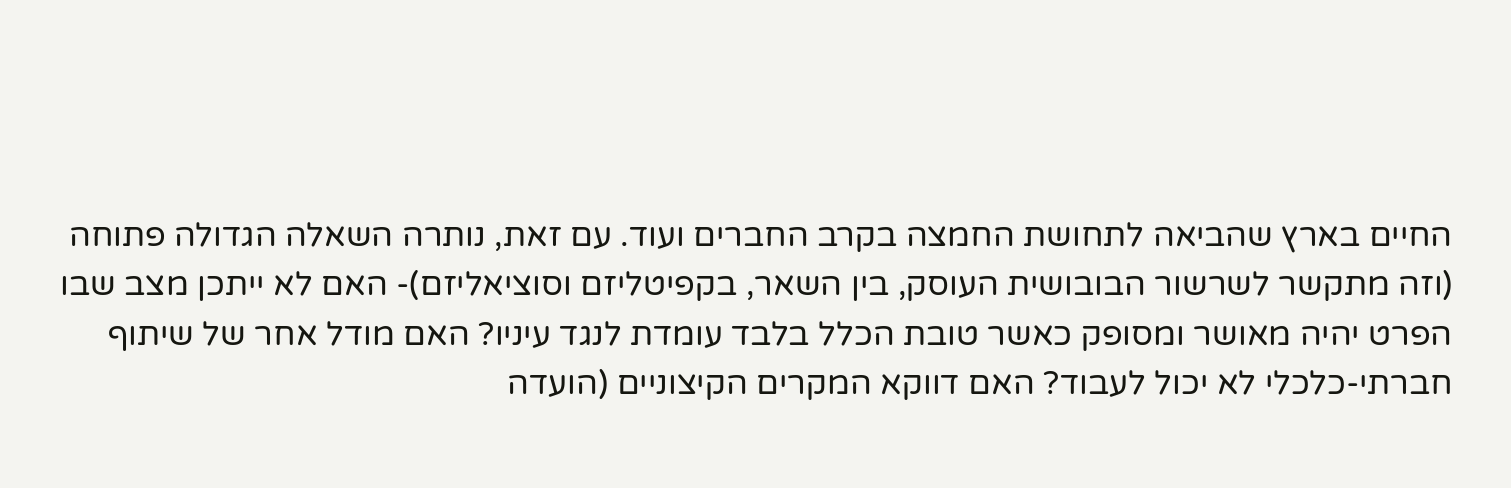החיים בארץ שהביאה לתחושת החמצה בקרב החברים ועוד. עם זאת, נותרה השאלה הגדולה פתוחה (וזה מתקשר לשרשור הבובושית העוסק, בין השאר, בקפיטליזם וסוציאליזם)- האם לא ייתכן מצב שבו הפרט יהיה מאושר ומסופק כאשר טובת הכלל בלבד עומדת לנגד עיניו? האם מודל אחר של שיתוף חברתי-כלכלי לא יכול לעבוד? האם דווקא המקרים הקיצוניים (הועדה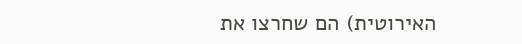האירוטית) הם שחרצו את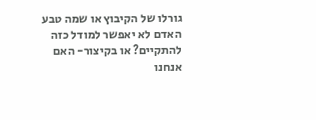גורלו של הקיבוץ או שמה טבע האדם לא יאפשר למודל כזה להתקיים? או בקיצור- האם אנחנו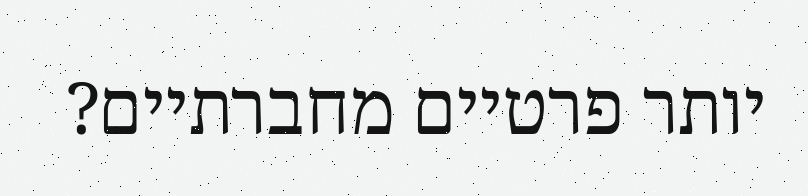יותר פרטיים מחברתיים?